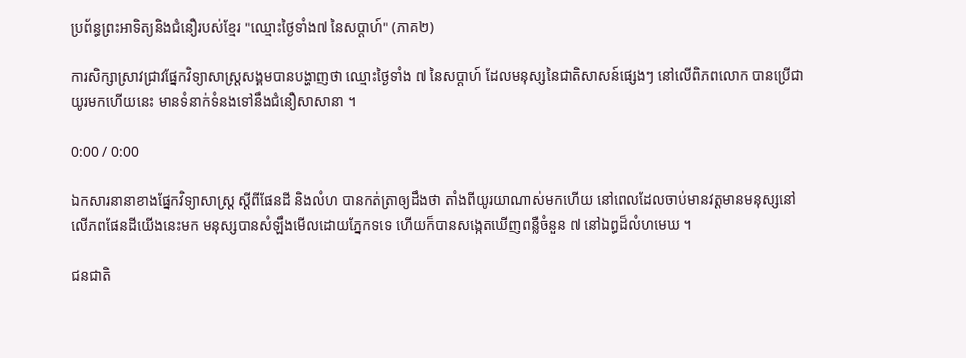ប្រព័ន្ធព្រះអាទិត្យនិងជំនឿរបស់ខ្មែរ "ឈ្មោះថ្ងៃទាំង៧ នៃសប្តាហ៍" (ភាគ២)

ការសិក្សាស្រាវជ្រាវផ្នែកវិទ្យាសាស្រ្តសង្គមបានបង្ហាញថា ឈ្មោះថ្ងៃទាំង ៧ នៃសប្តាហ៍ ដែលមនុស្សនៃជាតិសាសន៍ផ្សេងៗ នៅលើពិភពលោក បានប្រើជាយូរមកហើយនេះ មានទំនាក់ទំនងទៅនឹងជំនឿសាសានា ។

0:00 / 0:00

ឯកសារនានាខាងផ្នែកវិទ្យាសាស្ត្រ ស្តីពីផែនដី និងលំហ បានកត់ត្រាឲ្យដឹងថា តាំងពីយូរយាណាស់មកហើយ នៅពេលដែលចាប់មានវត្តមានមនុស្សនៅលើភពផែនដីយើងនេះមក មនុស្សបានសំឡឹងមើលដោយភ្នែកទទេ ហើយក៏បានសង្កេតឃើញពន្លឺចំនួន ៧ នៅឯព្ធដ៏លំហមេឃ ។

ជនជាតិ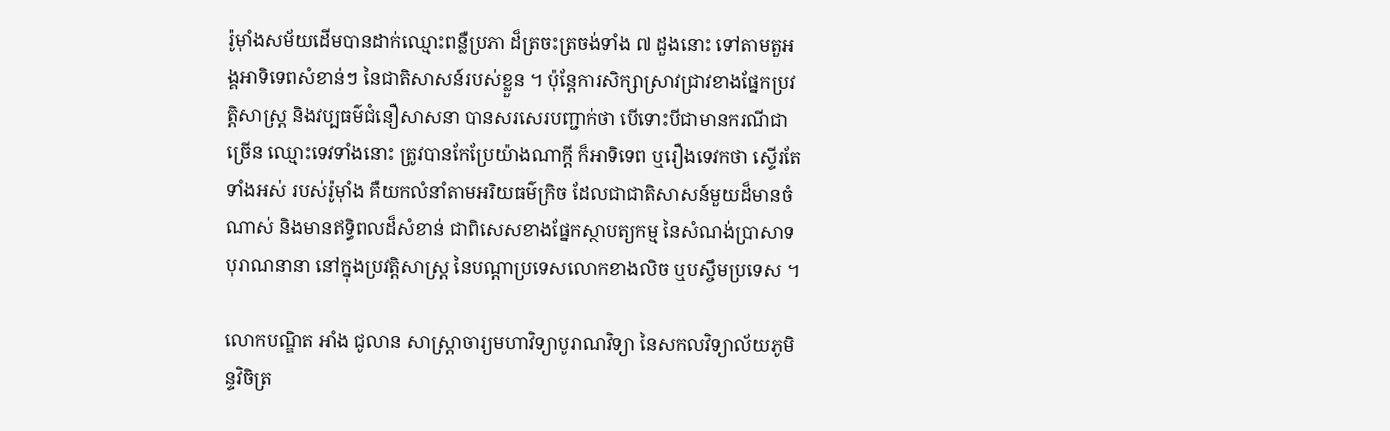រ៉ូម៉ាំងសម័យដើមបានដាក់ឈ្មោះពន្លឺប្រភា ដ៏ត្រចះត្រចង់ទាំង ៧ ដួងនោះ ទៅតាមតួអង្គអាទិទេពសំខាន់ៗ នៃជាតិសាសន៍របស់ខ្លួន ។ ប៉ុន្តែការសិក្សាស្រាវជ្រាវខាងផ្នែកប្រវត្តិសាស្រ្ត និងវប្បធម៌ជំនឿសាសនា បានសរសេរបញ្ជាក់ថា បើទោះបីជាមានករណីជាច្រើន ឈ្មោះទេវទាំងនោះ ត្រូវបានកែប្រែយ៉ាងណាក្តី ក៏អាទិទេព ឬរឿងទេវកថា ស្ទើរតែទាំងអស់ របស់រ៉ូម៉ាំង គឺយកលំនាំតាមអរិយធម៌ក្រិច ដែលជាជាតិសាសន៍មួយដ៏មានចំណាស់ និងមានឥទ្ធិពលដ៏សំខាន់ ជាពិសេសខាងផ្នែកស្ថាបត្យកម្ម នៃសំណង់ប្រាសាទបុរាណនានា នៅក្នុងប្រវត្តិសាស្ត្រ នៃបណ្តាប្រទេសលោកខាងលិច ឬបស្ចឹមប្រទេស ។

លោកបណ្ឌិត អាំង ជូលាន សាស្រ្តាចារ្យមហាវិទ្យាបូរាណវិទ្យា នៃសកលវិទ្យាល័យភូមិន្ទវិចិត្រ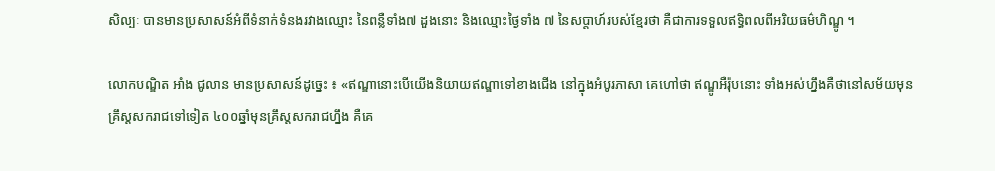សិល្បៈ បានមានប្រសាសន៍អំពីទំនាក់ទំនងរវាងឈ្មោះ នៃពន្លឺទាំង៧ ដួងនោះ និងឈ្មោះថ្ងៃទាំង ៧ នៃសប្តាហ៍របស់ខ្មែរថា គឺជាការទទួលឥទ្ធិពលពីអរិយធម៌ហិណ្ឌូ ។

លោកបណ្ឌិត អាំង ជូលាន មានប្រសាសន៍ដូច្នេះ ៖ «ឥណ្ឌានោះបើយើងនិយាយឥណ្ឌាទៅខាងជើង នៅក្នុងអំបូរភាសា គេហៅថា ឥណ្ឌូអឺរ៉ុបនោះ ទាំងអស់ហ្នឹងគឺថានៅសម័យមុនគ្រឹស្ដសករាជទៅទៀត ៤០០ឆ្នាំមុនគ្រឹស្ដសករាជហ្នឹង គឺគេ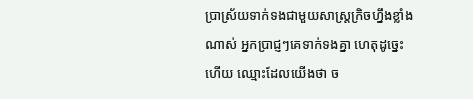ប្រាស្រ័យទាក់ទងជាមួយសាស្រ្ដក្រិចហ្នឹងខ្លាំងណាស់ អ្នកប្រាជ្ញៗគេទាក់ទងគ្នា ហេតុដូច្នេះហើយ ឈ្មោះដែលយើងថា ច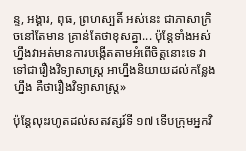ន្ទ, អង្គារ, ពុធ, ព្រហស្បតិ៍ អស់នេះ ជាភាសាក្រិចនៅតែមាន គ្រាន់តែថាខុសគ្នា... ប៉ុន្តែទាំងអស់ហ្នឹងវាអត់មានការបង្កើតតាមអំពើចិត្តនោះទេ វាទៅជារឿងវិទ្យាសាស្រ្ត អាហ្នឹងនិយាយដល់កន្លែងហ្នឹង គឺថារឿងវិទ្យាសាស្រ្ត»

ប៉ុន្តែលុះរហូតដល់សតវត្សរ៍ទី ១៧ ទើបក្រុមអ្នកវិ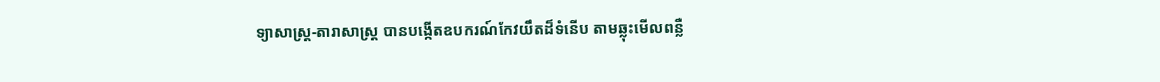ទ្យាសាស្រ្ត-តារាសាស្រ្ត បានបង្កើតឧបករណ៍កែវយឹតដ៏ទំនើប តាមឆ្លុះមើលពន្លឺ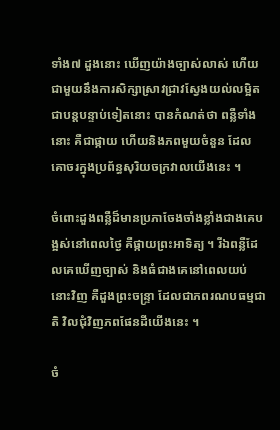ទាំង៧ ដួងនោះ ឃើញយ៉ាងច្បាស់លាស់ ហើយជាមួយនឹងការសិក្សាស្រាវជ្រាវស្វែងយល់លម្អិតជាបន្តបន្ទាប់ទៀតនោះ បានកំណត់ថា ពន្លឺទាំងនោះ គឺជាផ្កាយ ហើយនិងភពមួយចំនួន ដែលគោចរក្នុងប្រព័ន្ធសុរិយចក្រវាលយើងនេះ ។

ចំពោះដួងពន្លឺដ៏មានប្រភាចែងចាំងខ្លាំងជាងគេបង្អស់នៅពេលថ្ងៃ គឺផ្កាយព្រះអាទិត្យ ។ រីឯពន្លឺដែលគេឃើញច្បាស់ និងធំជាងគេនៅពេលយប់នោះវិញ គឺដួងព្រះចន្ទ្រា ដែលជាភពរណបធម្មជាតិ វិលជុំវិញភពផែនដីយើងនេះ ។

ចំ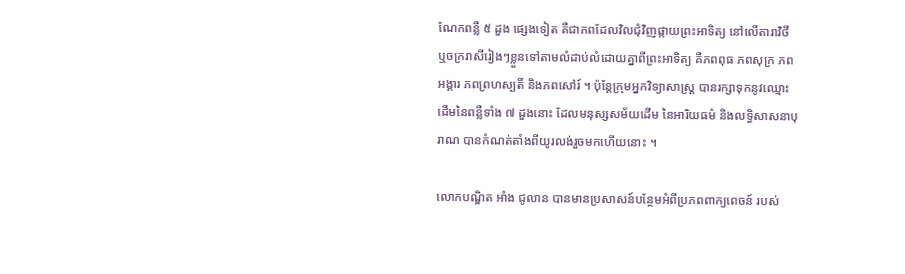ណែកពន្លឺ ៥ ដួង ផ្សេងទៀត គឺជាភពដែលវិលជុំវិញផ្កាយព្រះអាទិត្យ នៅលើតារាវិថី ឬចក្ររាសីរៀងៗខ្លួនទៅតាមលំដាប់លំដោយគ្នាពីព្រះអាទិត្យ គឺភពពុធ ភពសុក្រ ភពអង្គារ ភពព្រហស្បតិ៍ និងភពសៅរ៍ ។ ប៉ុន្តែក្រុមអ្នកវិទ្យាសាស្រ្ត បានរក្សាទុកនូវឈ្មោះដើមនៃពន្លឺទាំង ៧ ដួងនោះ ដែលមនុស្សសម័យដើម នៃអារិយធម៌ និងលទ្ធិសាសនាបុរាណ បានកំណត់តាំងពីយូរលង់រួចមកហើយនោះ ។

លោកបណ្ឌិត អាំង ជូលាន បានមានប្រសាសន៍បន្ថែមអំពីប្រភពពាក្យពេចន៍ របស់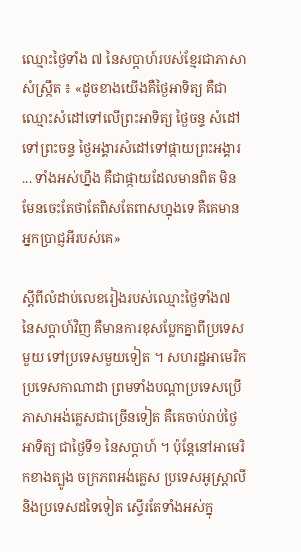ឈ្មោះថ្ងៃទាំង ៧ នៃសប្តាហ៍របស់ខ្មែរជាភាសាសំស្ក្រឹត ៖ «ដូចខាងយើងគឺថ្ងៃអាទិត្យ គឺជាឈ្មោះសំដៅទៅលើព្រះអាទិត្យ ថ្ងៃចន្ទ សំដៅទៅព្រះចន្ទ ថ្ងៃអង្គារសំដៅទៅផ្កាយព្រះអង្គារ ... ទាំងអស់ហ្នឹង គឺជាផ្កាយដែលមានពិត មិនមែនចេះតែថាតែពិសតែពាសហ្នុងទេ គឺគេមានអ្នកប្រាជ្ញអីរបស់គេ»

ស្តីពីលំដាប់លេខរៀងរបស់ឈ្មោះថ្ងៃទាំង៧ នៃសប្តាហ៍វិញ គឺមានការខុសប្លែកគ្នាពីប្រទេសមួយ ទៅប្រទេសមួយទៀត ។ សហរដ្ឋអាមេរិក ប្រទេសកាណាដា ព្រមទាំងបណ្ដាប្រទេសប្រើភាសាអង់គ្លេសជាច្រើនទៀត គឺគេចាប់រាប់ថ្ងៃអាទិត្យ ជាថ្ងៃទី១ នៃសប្តាហ៍ ។ ប៉ុន្តែនៅអាមេរិកខាងត្បូង ចក្រភពអង់គ្លេស ប្រទេសអូស្ត្រាលី និងប្រទេសដទៃទៀត ស្ទើរតែទាំងអស់ក្នុ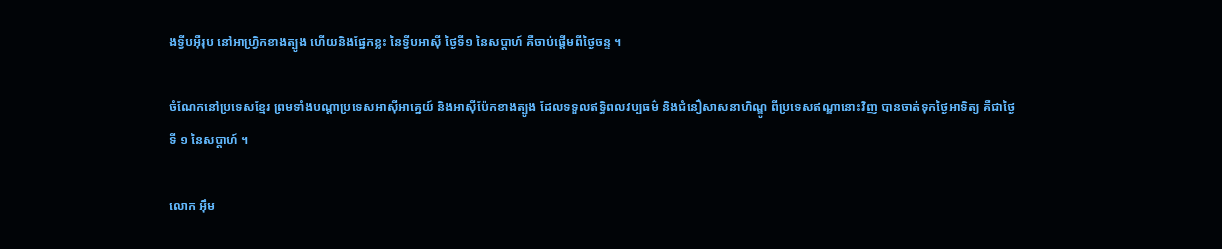ងទ្វីបអ៊ឺរុប នៅអាហ្រ្វិកខាងត្បូង ហើយនិងផ្នែកខ្លះ នៃទ្វីបអាស៊ី ថ្ងៃទី១ នៃសប្តាហ៍ គឺចាប់ផ្តើមពីថ្ងៃចន្ទ ។

ចំណែកនៅប្រទេសខ្មែរ ព្រមទាំងបណ្តាប្រទេសអាស៊ីអាគ្នេយ៍ និងអាស៊ីប៉ែកខាងត្បូង ដែលទទួលឥទ្ធិពលវប្បធម៌ និងជំនឿសាសនាហិណ្ឌូ ពីប្រទេសឥណ្ឌានោះវិញ បានចាត់ទុកថ្ងៃអាទិត្យ គឺជាថ្ងៃទី ១ នៃសប្តាហ៍ ។

លោក អ៊ឹម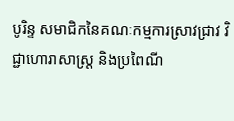បូរិន្ទ សមាជិកនៃគណៈកម្មការស្រាវជ្រាវ វិជ្ជាហោរាសាស្ត្រ និងប្រពៃណី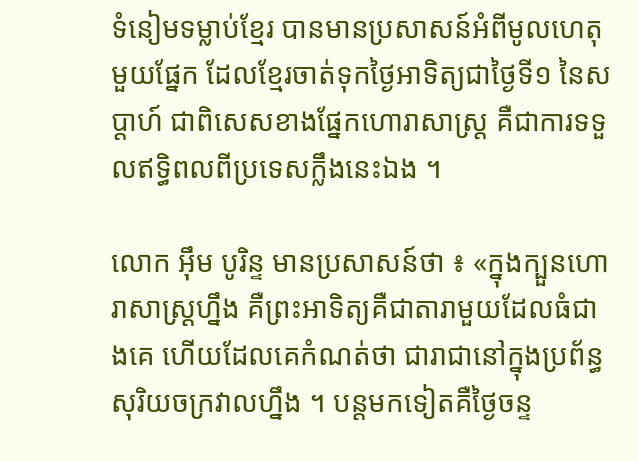ទំនៀមទម្លាប់ខ្មែរ បានមានប្រសាសន៍អំពីមូលហេតុមួយផ្នែក ដែលខ្មែរចាត់ទុកថ្ងៃអាទិត្យជាថ្ងៃទី១ នៃសប្តាហ៍ ជាពិសេសខាងផ្នែកហោរាសាស្ត្រ គឺជាការទទួលឥទ្ធិពលពីប្រទេសក្លឹងនេះឯង ។

លោក អ៊ឹម បូរិន្ទ មានប្រសាសន៍ថា ៖ «ក្នុងក្បួនហោរាសាស្រ្តហ្នឹង គឺព្រះអាទិត្យគឺជាតារាមួយដែលធំជាងគេ ហើយដែលគេកំណត់ថា ជារាជានៅក្នុងប្រព័ន្ធសុរិយចក្រវាលហ្នឹង ។ បន្តមកទៀតគឺថ្ងៃចន្ទ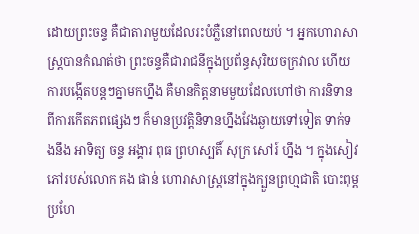ដោយព្រះចន្ទ គឺជាតារាមួយដែលរះបំភ្លឺនៅពេលយប់ ។ អ្នកហោរាសាស្រ្តបានកំណត់ថា ព្រះចន្ទគឺជារាជនីក្នុងប្រព័ន្ធសុរិយចក្រវាល ហើយការបង្កើតបន្តៗគ្នាមកហ្នឹង គឺមានកិត្តនាមមួយដែលហៅថា ការនិទានពីការកើតភពផ្សេងៗ ក៏មានប្រវត្តិនិទានហ្នឹងវែងឆ្ងាយទៅទៀត ទាក់ទងនឹង អាទិត្យ ចន្ទ អង្គារ ពុធ ព្រហស្បតិ៍ សុក្រ សៅរ៍ ហ្នឹង ។ ក្នុងសៀវភៅរបស់លោក គង ផាន់ ហោរាសាស្រ្តនៅក្នុងក្បួនព្រហ្មជាតិ បោះពុម្ពប្រហែ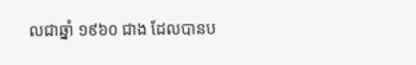លជាឆ្នាំ ១៩៦០ ជាង ដែលបានប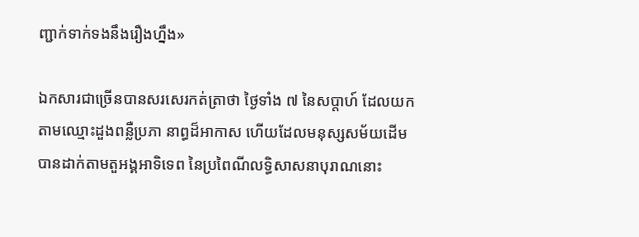ញ្ជាក់ទាក់ទងនឹងរឿងហ្នឹង»

ឯកសារជាច្រើនបានសរសេរកត់ត្រាថា ថ្ងៃទាំង ៧ នៃសប្តាហ៍ ដែលយកតាមឈ្មោះដួងពន្លឺប្រភា នាព្ធដ៏អាកាស ហើយដែលមនុស្សសម័យដើមបានដាក់តាមតួអង្គអាទិទេព នៃប្រពៃណីលទ្ធិសាសនាបុរាណនោះ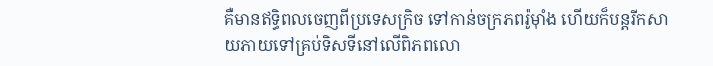គឺមានឥទ្ធិពលចេញពីប្រទេសក្រិច ទៅកាន់ចក្រភពរ៉ូម៉ាំង ហើយក៏បន្តរីកសាយភាយទៅគ្រប់ទិសទីនៅលើពិភពលោ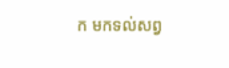ក មកទល់សព្វ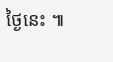ថ្ងៃនេះ ៕